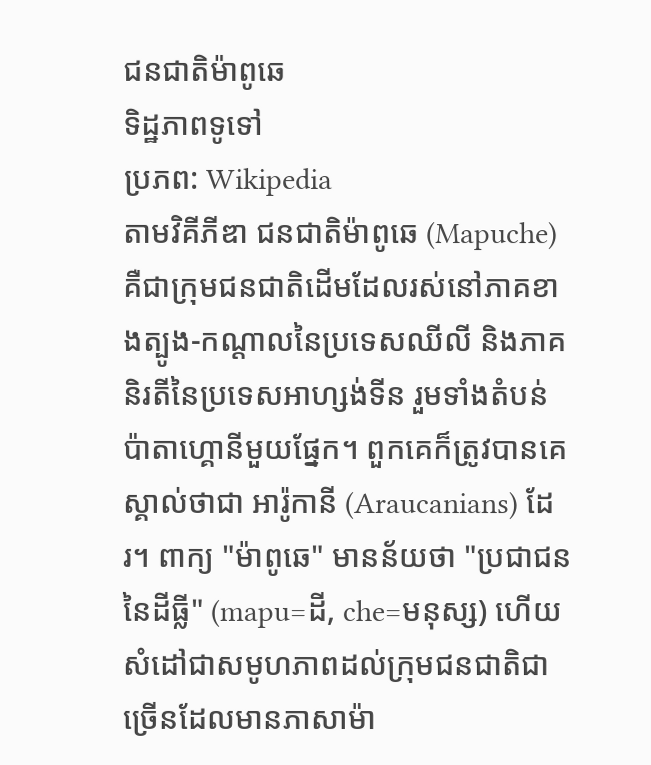ជនជាតិម៉ាពូឆេ
ទិដ្ឋភាពទូទៅ
ប្រភព: Wikipedia
តាមវិគីភីឌា ជនជាតិម៉ាពូឆេ (Mapuche) គឺជាក្រុមជនជាតិដើមដែលរស់នៅភាគខាងត្បូង-កណ្តាលនៃប្រទេសឈីលី និងភាគនិរតីនៃប្រទេសអាហ្សង់ទីន រួមទាំងតំបន់ប៉ាតាហ្គោនីមួយផ្នែក។ ពួកគេក៏ត្រូវបានគេស្គាល់ថាជា អារ៉ូកានី (Araucanians) ដែរ។ ពាក្យ "ម៉ាពូឆេ" មានន័យថា "ប្រជាជននៃដីធ្លី" (mapu=ដី, che=មនុស្ស) ហើយសំដៅជាសមូហភាពដល់ក្រុមជនជាតិជាច្រើនដែលមានភាសាម៉ា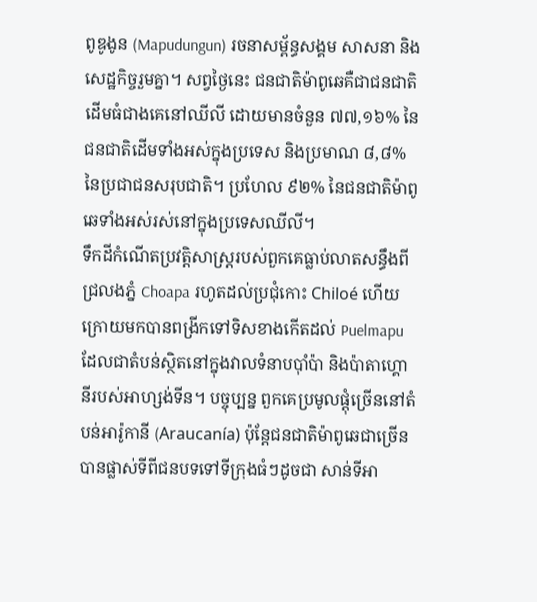ពូឌូងូន (Mapudungun) រចនាសម្ព័ន្ធសង្គម សាសនា និងសេដ្ឋកិច្ចរួមគ្នា។ សព្វថ្ងៃនេះ ជនជាតិម៉ាពូឆេគឺជាជនជាតិដើមធំជាងគេនៅឈីលី ដោយមានចំនួន ៧៧,១៦% នៃជនជាតិដើមទាំងអស់ក្នុងប្រទេស និងប្រមាណ ៨,៨% នៃប្រជាជនសរុបជាតិ។ ប្រហែល ៩២% នៃជនជាតិម៉ាពូឆេទាំងអស់រស់នៅក្នុងប្រទេសឈីលី។
ទឹកដីកំណើតប្រវត្តិសាស្ត្ររបស់ពួកគេធ្លាប់លាតសន្ធឹងពីជ្រលងភ្នំ Choapa រហូតដល់ប្រជុំកោះ Chiloé ហើយក្រោយមកបានពង្រីកទៅទិសខាងកើតដល់ Puelmapu ដែលជាតំបន់ស្ថិតនៅក្នុងវាលទំនាបប៉ាំប៉ា និងប៉ាតាហ្គោនីរបស់អាហ្សង់ទីន។ បច្ចុប្បន្ន ពួកគេប្រមូលផ្តុំច្រើននៅតំបន់អារ៉ូកានី (Araucanía) ប៉ុន្តែជនជាតិម៉ាពូឆេជាច្រើនបានផ្លាស់ទីពីជនបទទៅទីក្រុងធំៗដូចជា សាន់ទីអា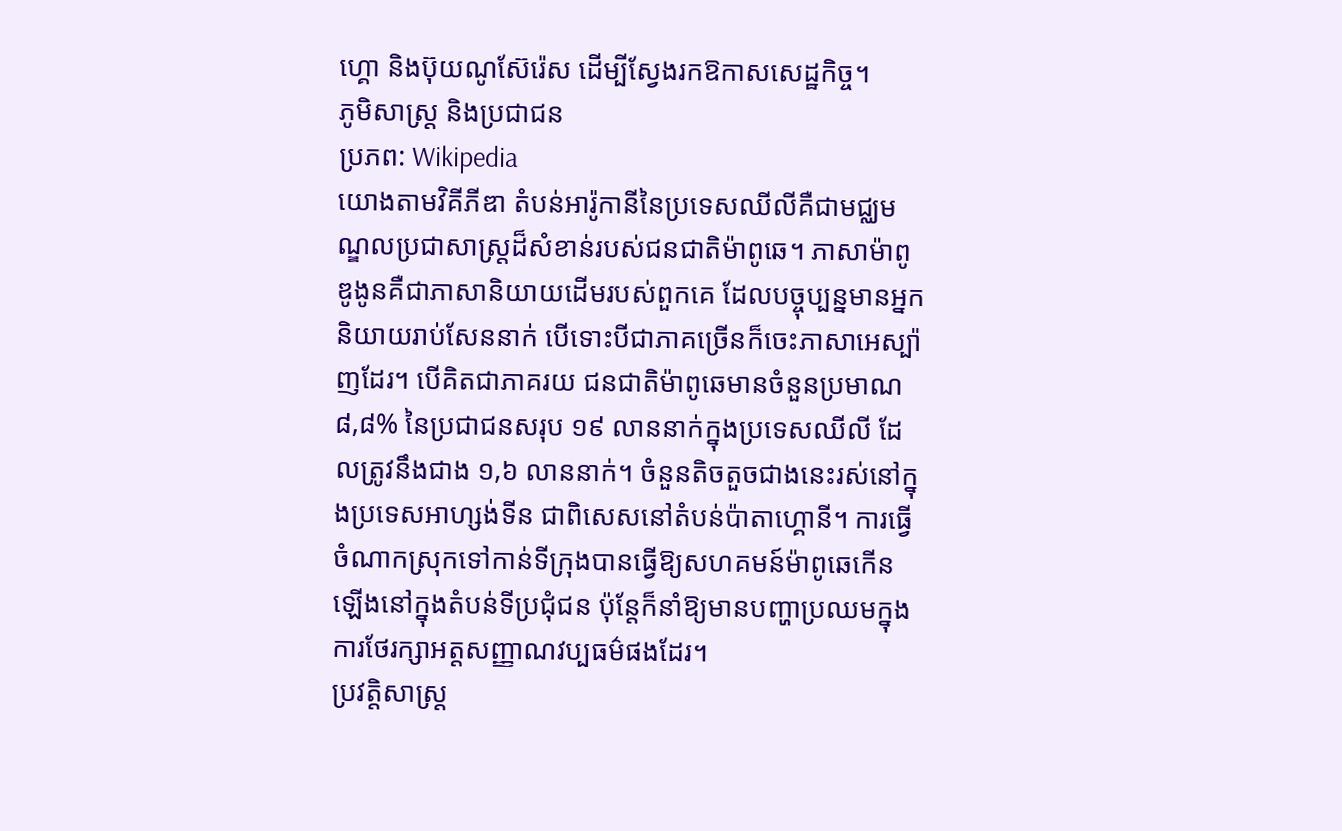ហ្គោ និងប៊ុយណូស៊ែរ៉េស ដើម្បីស្វែងរកឱកាសសេដ្ឋកិច្ច។
ភូមិសាស្ត្រ និងប្រជាជន
ប្រភព: Wikipedia
យោងតាមវិគីភីឌា តំបន់អារ៉ូកានីនៃប្រទេសឈីលីគឺជាមជ្ឈមណ្ឌលប្រជាសាស្ត្រដ៏សំខាន់របស់ជនជាតិម៉ាពូឆេ។ ភាសាម៉ាពូឌូងូនគឺជាភាសានិយាយដើមរបស់ពួកគេ ដែលបច្ចុប្បន្នមានអ្នកនិយាយរាប់សែននាក់ បើទោះបីជាភាគច្រើនក៏ចេះភាសាអេស្ប៉ាញដែរ។ បើគិតជាភាគរយ ជនជាតិម៉ាពូឆេមានចំនួនប្រមាណ ៨,៨% នៃប្រជាជនសរុប ១៩ លាននាក់ក្នុងប្រទេសឈីលី ដែលត្រូវនឹងជាង ១,៦ លាននាក់។ ចំនួនតិចតួចជាងនេះរស់នៅក្នុងប្រទេសអាហ្សង់ទីន ជាពិសេសនៅតំបន់ប៉ាតាហ្គោនី។ ការធ្វើចំណាកស្រុកទៅកាន់ទីក្រុងបានធ្វើឱ្យសហគមន៍ម៉ាពូឆេកើនឡើងនៅក្នុងតំបន់ទីប្រជុំជន ប៉ុន្តែក៏នាំឱ្យមានបញ្ហាប្រឈមក្នុងការថែរក្សាអត្តសញ្ញាណវប្បធម៌ផងដែរ។
ប្រវត្តិសាស្ត្រ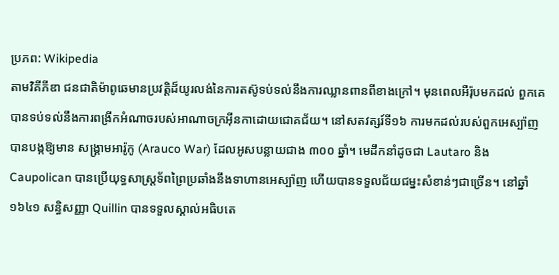ប្រភព: Wikipedia
តាមវិគីភីឌា ជនជាតិម៉ាពូឆេមានប្រវត្តិដ៏យូរលង់នៃការតស៊ូទប់ទល់នឹងការឈ្លានពានពីខាងក្រៅ។ មុនពេលអឺរ៉ុបមកដល់ ពួកគេបានទប់ទល់នឹងការពង្រីកអំណាចរបស់អាណាចក្រអ៊ីនកាដោយជោគជ័យ។ នៅសតវត្សរ៍ទី១៦ ការមកដល់របស់ពួកអេស្ប៉ាញបានបង្កឱ្យមាន សង្គ្រាមអារ៉ូកូ (Arauco War) ដែលអូសបន្លាយជាង ៣០០ ឆ្នាំ។ មេដឹកនាំដូចជា Lautaro និង Caupolican បានប្រើយុទ្ធសាស្ត្រទ័ពព្រៃប្រឆាំងនឹងទាហានអេស្ប៉ាញ ហើយបានទទួលជ័យជម្នះសំខាន់ៗជាច្រើន។ នៅឆ្នាំ១៦៤១ សន្ធិសញ្ញា Quillin បានទទួលស្គាល់អធិបតេ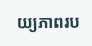យ្យភាពរប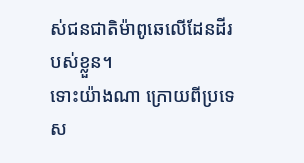ស់ជនជាតិម៉ាពូឆេលើដែនដីរបស់ខ្លួន។
ទោះយ៉ាងណា ក្រោយពីប្រទេស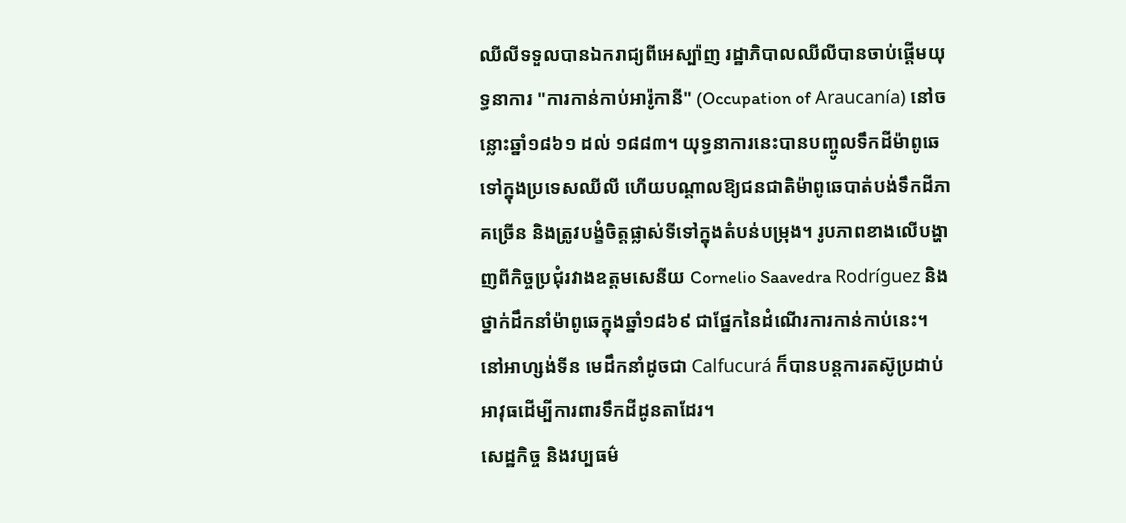ឈីលីទទួលបានឯករាជ្យពីអេស្ប៉ាញ រដ្ឋាភិបាលឈីលីបានចាប់ផ្តើមយុទ្ធនាការ "ការកាន់កាប់អារ៉ូកានី" (Occupation of Araucanía) នៅចន្លោះឆ្នាំ១៨៦១ ដល់ ១៨៨៣។ យុទ្ធនាការនេះបានបញ្ចូលទឹកដីម៉ាពូឆេទៅក្នុងប្រទេសឈីលី ហើយបណ្តាលឱ្យជនជាតិម៉ាពូឆេបាត់បង់ទឹកដីភាគច្រើន និងត្រូវបង្ខំចិត្តផ្លាស់ទីទៅក្នុងតំបន់បម្រុង។ រូបភាពខាងលើបង្ហាញពីកិច្ចប្រជុំរវាងឧត្តមសេនីយ Cornelio Saavedra Rodríguez និងថ្នាក់ដឹកនាំម៉ាពូឆេក្នុងឆ្នាំ១៨៦៩ ជាផ្នែកនៃដំណើរការកាន់កាប់នេះ។ នៅអាហ្សង់ទីន មេដឹកនាំដូចជា Calfucurá ក៏បានបន្តការតស៊ូប្រដាប់អាវុធដើម្បីការពារទឹកដីដូនតាដែរ។
សេដ្ឋកិច្ច និងវប្បធម៌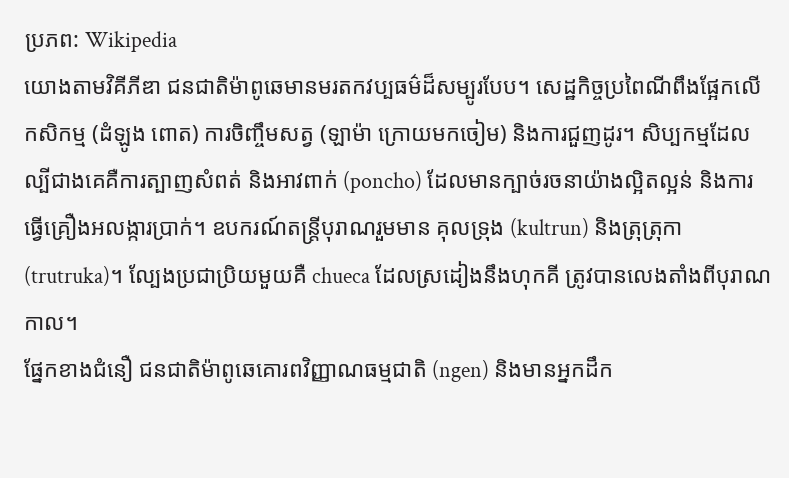ប្រភព: Wikipedia
យោងតាមវិគីភីឌា ជនជាតិម៉ាពូឆេមានមរតកវប្បធម៌ដ៏សម្បូរបែប។ សេដ្ឋកិច្ចប្រពៃណីពឹងផ្អែកលើកសិកម្ម (ដំឡូង ពោត) ការចិញ្ចឹមសត្វ (ឡាម៉ា ក្រោយមកចៀម) និងការជួញដូរ។ សិប្បកម្មដែលល្បីជាងគេគឺការត្បាញសំពត់ និងអាវពាក់ (poncho) ដែលមានក្បាច់រចនាយ៉ាងល្អិតល្អន់ និងការធ្វើគ្រឿងអលង្ការប្រាក់។ ឧបករណ៍តន្ត្រីបុរាណរួមមាន គុលទ្រុង (kultrun) និងត្រុត្រុកា (trutruka)។ ល្បែងប្រជាប្រិយមួយគឺ chueca ដែលស្រដៀងនឹងហុកគី ត្រូវបានលេងតាំងពីបុរាណកាល។
ផ្នែកខាងជំនឿ ជនជាតិម៉ាពូឆេគោរពវិញ្ញាណធម្មជាតិ (ngen) និងមានអ្នកដឹក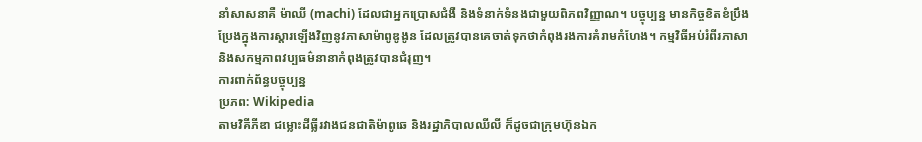នាំសាសនាគឺ ម៉ាឈី (machi) ដែលជាអ្នកប្រោសជំងឺ និងទំនាក់ទំនងជាមួយពិភពវិញ្ញាណ។ បច្ចុប្បន្ន មានកិច្ចខិតខំប្រឹងប្រែងក្នុងការស្តារឡើងវិញនូវភាសាម៉ាពូឌូងូន ដែលត្រូវបានគេចាត់ទុកថាកំពុងរងការគំរាមកំហែង។ កម្មវិធីអប់រំពីរភាសា និងសកម្មភាពវប្បធម៌នានាកំពុងត្រូវបានជំរុញ។
ការពាក់ព័ន្ធបច្ចុប្បន្ន
ប្រភព: Wikipedia
តាមវិគីភីឌា ជម្លោះដីធ្លីរវាងជនជាតិម៉ាពូឆេ និងរដ្ឋាភិបាលឈីលី ក៏ដូចជាក្រុមហ៊ុនឯក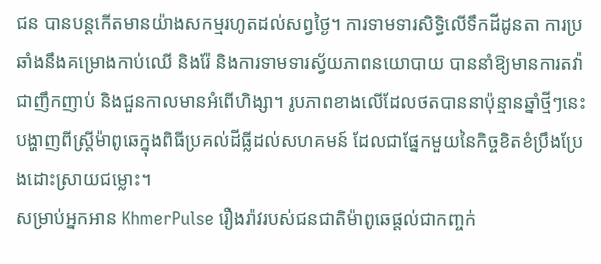ជន បានបន្តកើតមានយ៉ាងសកម្មរហូតដល់សព្វថ្ងៃ។ ការទាមទារសិទ្ធិលើទឹកដីដូនតា ការប្រឆាំងនឹងគម្រោងកាប់ឈើ និងរ៉ែ និងការទាមទារស្វ័យភាពនយោបាយ បាននាំឱ្យមានការតវ៉ាជាញឹកញាប់ និងជួនកាលមានអំពើហិង្សា។ រូបភាពខាងលើដែលថតបាននាប៉ុន្មានឆ្នាំថ្មីៗនេះបង្ហាញពីស្ត្រីម៉ាពូឆេក្នុងពិធីប្រគល់ដីធ្លីដល់សហគមន៍ ដែលជាផ្នែកមួយនៃកិច្ចខិតខំប្រឹងប្រែងដោះស្រាយជម្លោះ។
សម្រាប់អ្នកអាន KhmerPulse រឿងរ៉ាវរបស់ជនជាតិម៉ាពូឆេផ្តល់ជាកញ្ចក់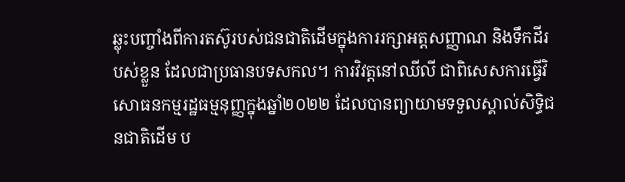ឆ្លុះបញ្ចាំងពីការតស៊ូរបស់ជនជាតិដើមក្នុងការរក្សាអត្តសញ្ញាណ និងទឹកដីរបស់ខ្លួន ដែលជាប្រធានបទសកល។ ការវិវត្តនៅឈីលី ជាពិសេសការធ្វើវិសោធនកម្មរដ្ឋធម្មនុញ្ញក្នុងឆ្នាំ២០២២ ដែលបានព្យាយាមទទួលស្គាល់សិទ្ធិជនជាតិដើម ប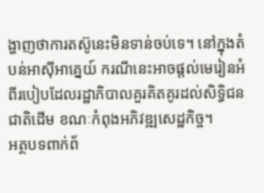ង្ហាញថាការតស៊ូនេះមិនទាន់ចប់ទេ។ នៅក្នុងតំបន់អាស៊ីអាគ្នេយ៍ ករណីនេះអាចផ្តល់មេរៀនអំពីរបៀបដែលរដ្ឋាភិបាលគួរគិតគូរដល់សិទ្ធិជនជាតិដើម ខណៈកំពុងអភិវឌ្ឍសេដ្ឋកិច្ច។
អត្ថបទពាក់ព័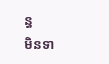ន្ធ
មិនទា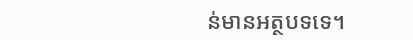ន់មានអត្ថបទទេ។